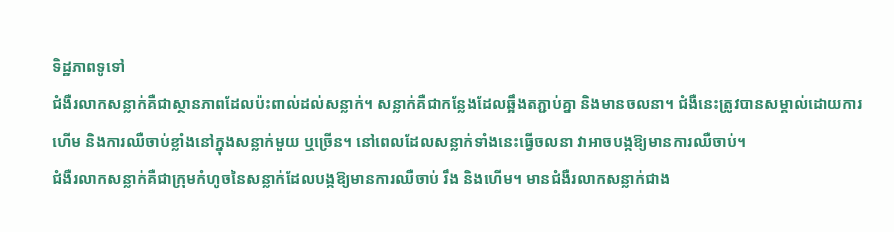ទិដ្ឋភាពទូទៅ
ជំងឺរលាកសន្លាក់គឺជាស្ថានភាពដែលប៉ះពាល់ដល់សន្លាក់។ សន្លាក់គឺជាកន្លែងដែលឆ្អឹងតភ្ជាប់គ្នា និងមានចលនា។ ជំងឺនេះត្រូវបានសម្គាល់ដោយការហើម និងការឈឺចាប់ខ្លាំងនៅក្នុងសន្លាក់មួយ ឬច្រើន។ នៅពេលដែលសន្លាក់ទាំងនេះធ្វើចលនា វាអាចបង្កឱ្យមានការឈឺចាប់។
ជំងឺរលាកសន្លាក់គឺជាក្រុមកំហូចនៃសន្លាក់ដែលបង្កឱ្យមានការឈឺចាប់ រឹង និងហើម។ មានជំងឺរលាកសន្លាក់ជាង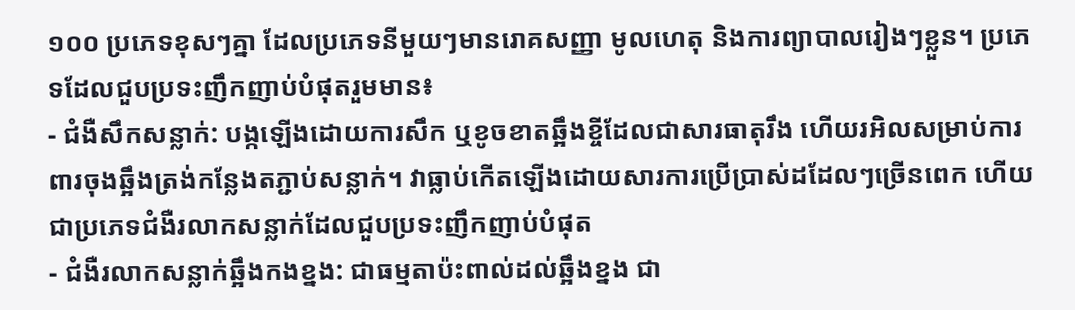១០០ ប្រភេទខុសៗគ្នា ដែលប្រភេទនីមួយៗមានរោគសញ្ញា មូលហេតុ និងការព្យាបាលរៀងៗខ្លួន។ ប្រភេទដែលជួបប្រទះញឹកញាប់បំផុតរួមមាន៖
- ជំងឺសឹកសន្លាក់: បង្កឡើងដោយការសឹក ឬខូចខាតឆ្អឹងខ្ចីដែលជាសារធាតុរឹង ហើយរអិលសម្រាប់ការពារចុងឆ្អឹងត្រង់កន្លែងតភ្ជាប់សន្លាក់។ វាធ្លាប់កើតឡើងដោយសារការប្រើប្រាស់ដដែលៗច្រើនពេក ហើយជាប្រភេទជំងឺរលាកសន្លាក់ដែលជួបប្រទះញឹកញាប់បំផុត
- ជំងឺរលាកសន្លាក់ឆ្អឹងកងខ្នង: ជាធម្មតាប៉ះពាល់ដល់ឆ្អឹងខ្នង ជា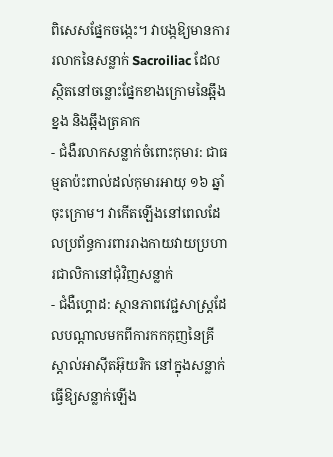ពិសេសផ្នែកចង្កេះ។ វាបង្កឱ្យមានការរលាកនៃសន្លាក់ Sacroiliac ដែលស្ថិតនៅចន្លោះផ្នែកខាងក្រោមនៃឆ្អឹងខ្នង និងឆ្អឹងត្រគាក
- ជំងឺរលាកសន្លាក់ចំពោះកុមារ: ជាធម្មតាប៉ះពាល់ដល់កុមារអាយុ ១៦ ឆ្នាំចុះក្រោម។ វាកើតឡើងនៅពេលដែលប្រព័ន្ធការពាររាងកាយវាយប្រហារជាលិកានៅជុំវិញសន្លាក់
- ជំងឺហ្គោដ: ស្ថានភាពវេជ្ជសាស្ត្រដែលបណ្តាលមកពីការកកកុញនៃគ្រីស្តាល់អាស៊ីតអ៊ុយរិក នៅក្នុងសន្លាក់ ធ្វើឱ្យសន្លាក់ឡើង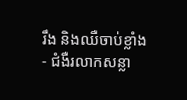រឹង និងឈឺចាប់ខ្លាំង
- ជំងឺរលាកសន្លា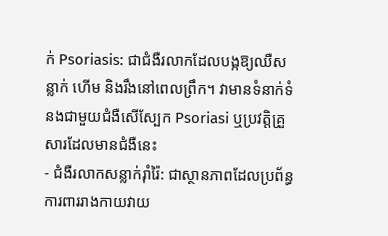ក់ Psoriasis: ជាជំងឺរលាកដែលបង្កឱ្យឈឺសន្លាក់ ហើម និងរឹងនៅពេលព្រឹក។ វាមានទំនាក់ទំនងជាមួយជំងឺសើស្បែក Psoriasi ឬប្រវត្តិគ្រួសារដែលមានជំងឺនេះ
- ជំងឺរលាកសន្លាក់រ៉ាំរ៉ៃ: ជាស្ថានភាពដែលប្រព័ន្ធការពាររាងកាយវាយ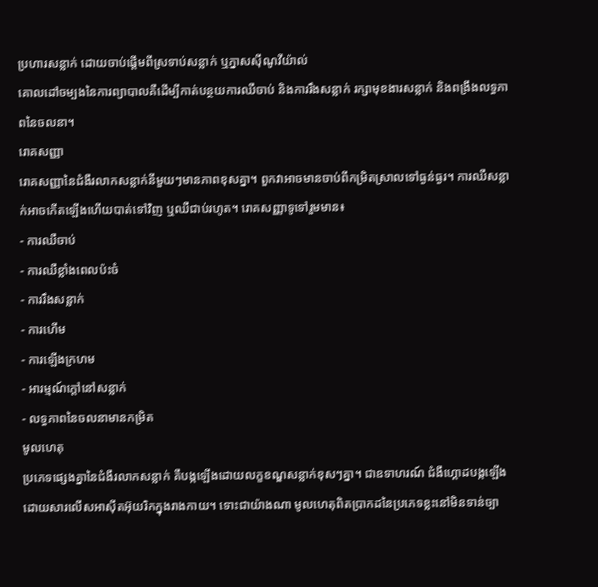ប្រហារសន្លាក់ ដោយចាប់ផ្តើមពីស្រទាប់សន្លាក់ ឬភ្នាសស៊ីណូវីយ៉ាល់
គោលដៅចម្បងនៃការព្យាបាលគឺដើម្បីកាត់បន្ថយការឈឺចាប់ និងការរឹងសន្លាក់ រក្សាមុខងារសន្លាក់ និងពង្រឹងលទ្ធភាពនៃចលនា។
រោគសញ្ញា
រោគសញ្ញានៃជំងឺរលាកសន្លាក់នីមួយៗមានភាពខុសគ្នា។ ពួកវាអាចមានចាប់ពីកម្រិតស្រាលទៅធ្ងន់ធ្ងរ។ ការឈឺសន្លាក់អាចកើតឡើងហើយបាត់ទៅវិញ ឬឈឺជាប់រហូត។ រោគសញ្ញាទូទៅរួមមាន៖
- ការឈឺចាប់
- ការឈឺខ្លាំងពេលប៉ះចំ
- ការរឹងសន្លាក់
- ការហើម
- ការឡើងក្រហម
- អារម្មណ៍ក្ដៅនៅសន្លាក់
- លទ្ធភាពនៃចលនាមានកម្រិត
មូលហេតុ
ប្រភេទផ្សេងគ្នានៃជំងឺរលាកសន្លាក់ គឺបង្កឡើងដោយលក្ខខណ្ឌសន្លាក់ខុសៗគ្នា។ ជាឧទាហរណ៍ ជំងឺហ្គោដបង្កឡើងដោយសារលើសអាស៊ីតអ៊ុយរិកក្នុងរាងកាយ។ ទោះជាយ៉ាងណា មូលហេតុពិតប្រាកដនៃប្រភេទខ្លះនៅមិនទាន់ច្បា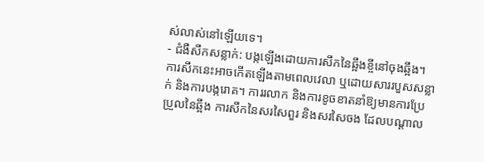ស់លាស់នៅឡើយទេ។
- ជំងឺសឹកសន្លាក់: បង្កឡើងដោយការសឹកនៃឆ្អឹងខ្ចីនៅចុងឆ្អឹង។ ការសឹកនេះអាចកើតឡើងតាមពេលវេលា ឬដោយសាររបួសសន្លាក់ និងការបង្ករោគ។ ការរលាក និងការខូចខាតនាំឱ្យមានការប្រែប្រួលនៃឆ្អឹង ការសឹកនៃសរសៃពួរ និងសរសៃចង ដែលបណ្តាល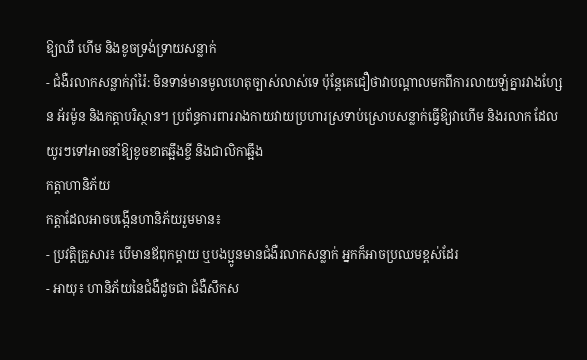ឱ្យឈឺ ហើម និងខូចទ្រង់ទ្រាយសន្លាក់
- ជំងឺរលាកសន្លាក់រ៉ាំរ៉ៃ: មិនទាន់មានមូលហេតុច្បាស់លាស់ទេ ប៉ុន្តែគេជឿថាវាបណ្តាលមកពីការលាយឡំគ្នារវាងហ្សែន អ័រម៉ូន និងកត្តាបរិស្ថាន។ ប្រព័ន្ធការពាររាងកាយវាយប្រហារស្រទាប់ស្រោបសន្លាក់ធ្វើឱ្យវាហើម និងរលាក ដែលយូរៗទៅអាចនាំឱ្យខូចខាតឆ្អឹងខ្ចី និងជាលិកាឆ្អឹង
កត្តាហានិភ័យ
កត្តាដែលអាចបង្កើនហានិភ័យរួមមាន៖
- ប្រវត្តិគ្រួសារ៖ បើមានឪពុកម្តាយ ឬបងប្អូនមានជំងឺរលាកសន្លាក់ អ្នកក៏អាចប្រឈមខ្ពស់ដែរ
- អាយុ៖ ហានិភ័យនៃជំងឺដូចជា ជំងឺសឹកស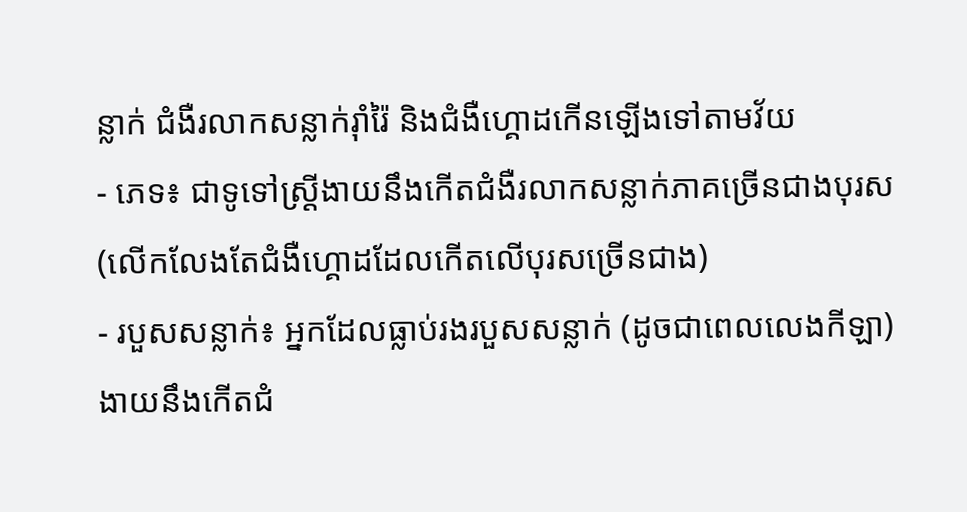ន្លាក់ ជំងឺរលាកសន្លាក់រ៉ាំរ៉ៃ និងជំងឺហ្គោដកើនឡើងទៅតាមវ័យ
- ភេទ៖ ជាទូទៅស្ត្រីងាយនឹងកើតជំងឺរលាកសន្លាក់ភាគច្រើនជាងបុរស (លើកលែងតែជំងឺហ្គោដដែលកើតលើបុរសច្រើនជាង)
- របួសសន្លាក់៖ អ្នកដែលធ្លាប់រងរបួសសន្លាក់ (ដូចជាពេលលេងកីឡា) ងាយនឹងកើតជំ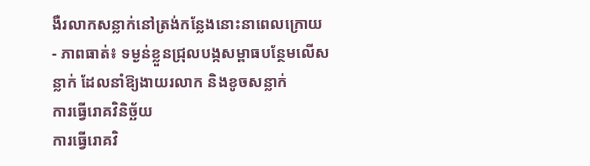ងឺរលាកសន្លាក់នៅត្រង់កន្លែងនោះនាពេលក្រោយ
- ភាពធាត់៖ ទម្ងន់ខ្លួនជ្រុលបង្កសម្ពាធបន្ថែមលើសន្លាក់ ដែលនាំឱ្យងាយរលាក និងខូចសន្លាក់
ការធ្វើរោគវិនិច្ឆ័យ
ការធ្វើរោគវិ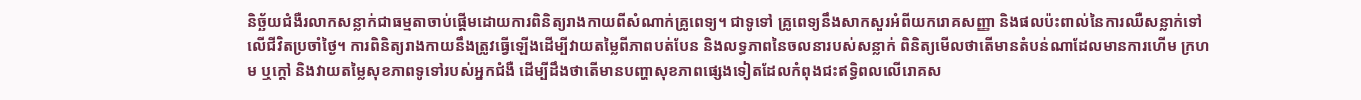និច្ឆ័យជំងឺរលាកសន្លាក់ជាធម្មតាចាប់ផ្តើមដោយការពិនិត្យរាងកាយពីសំណាក់គ្រូពេទ្យ។ ជាទូទៅ គ្រូពេទ្យនឹងសាកសួរអំពីយករោគសញ្ញា និងផលប៉ះពាល់នៃការឈឺសន្លាក់ទៅលើជីវិតប្រចាំថ្ងៃ។ ការពិនិត្យរាងកាយនឹងត្រូវធ្វើឡើងដើម្បីវាយតម្លៃពីភាពបត់បែន និងលទ្ធភាពនៃចលនារបស់សន្លាក់ ពិនិត្យមើលថាតើមានតំបន់ណាដែលមានការហើម ក្រហម ឬក្តៅ និងវាយតម្លៃសុខភាពទូទៅរបស់អ្នកជំងឺ ដើម្បីដឹងថាតើមានបញ្ហាសុខភាពផ្សេងទៀតដែលកំពុងជះឥទ្ធិពលលើរោគស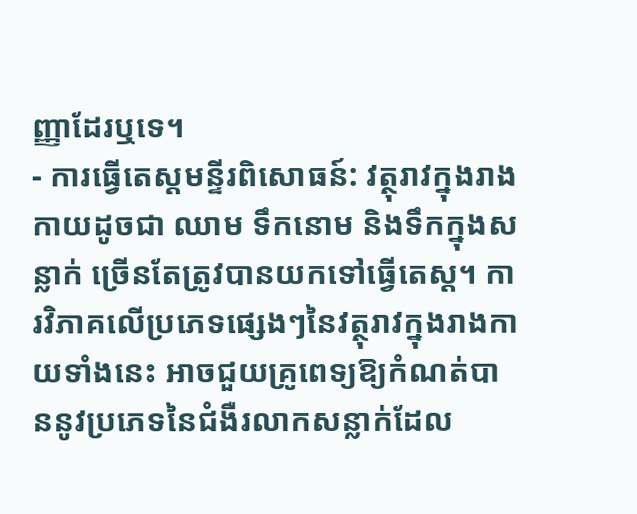ញ្ញាដែរឬទេ។
- ការធ្វើតេស្តមន្ទីរពិសោធន៍: វត្ថុរាវក្នុងរាងកាយដូចជា ឈាម ទឹកនោម និងទឹកក្នុងសន្លាក់ ច្រើនតែត្រូវបានយកទៅធ្វើតេស្ត។ ការវិភាគលើប្រភេទផ្សេងៗនៃវត្ថុរាវក្នុងរាងកាយទាំងនេះ អាចជួយគ្រូពេទ្យឱ្យកំណត់បាននូវប្រភេទនៃជំងឺរលាកសន្លាក់ដែល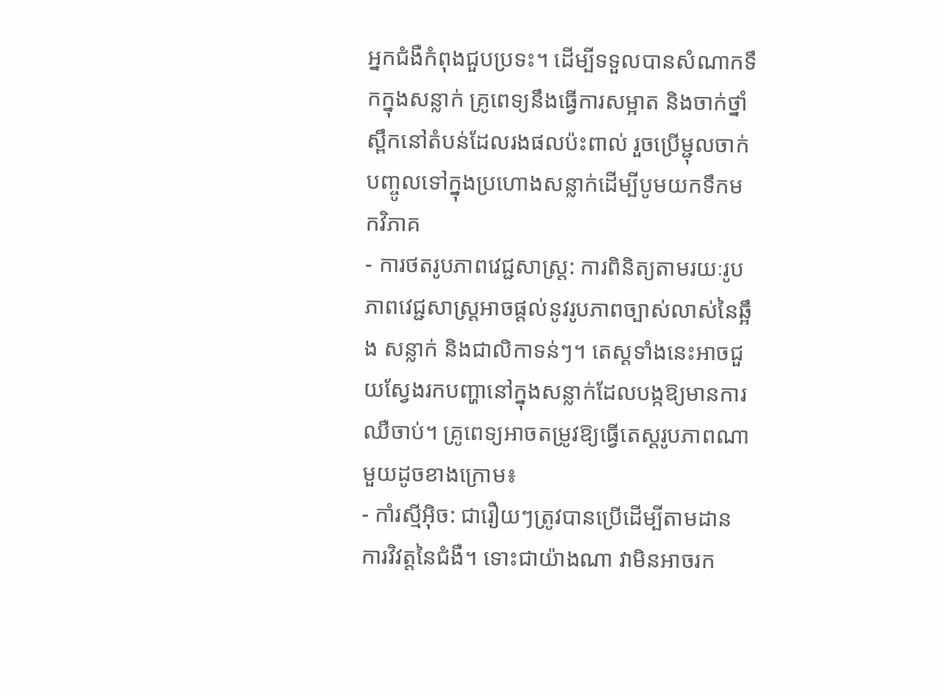អ្នកជំងឺកំពុងជួបប្រទះ។ ដើម្បីទទួលបានសំណាកទឹកក្នុងសន្លាក់ គ្រូពេទ្យនឹងធ្វើការសម្អាត និងចាក់ថ្នាំស្ពឹកនៅតំបន់ដែលរងផលប៉ះពាល់ រួចប្រើម្ជុលចាក់បញ្ចូលទៅក្នុងប្រហោងសន្លាក់ដើម្បីបូមយកទឹកមកវិភាគ
- ការថតរូបភាពវេជ្ជសាស្ត្រ: ការពិនិត្យតាមរយៈរូបភាពវេជ្ជសាស្ត្រអាចផ្តល់នូវរូបភាពច្បាស់លាស់នៃឆ្អឹង សន្លាក់ និងជាលិកាទន់ៗ។ តេស្តទាំងនេះអាចជួយស្វែងរកបញ្ហានៅក្នុងសន្លាក់ដែលបង្កឱ្យមានការឈឺចាប់។ គ្រូពេទ្យអាចតម្រូវឱ្យធ្វើតេស្តរូបភាពណាមួយដូចខាងក្រោម៖
- កាំរស្មីអ៊ិច: ជារឿយៗត្រូវបានប្រើដើម្បីតាមដានការវិវត្តនៃជំងឺ។ ទោះជាយ៉ាងណា វាមិនអាចរក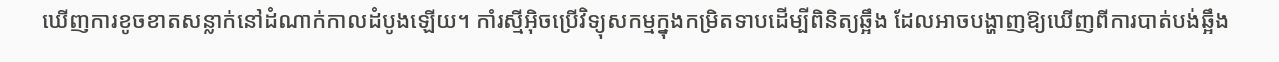ឃើញការខូចខាតសន្លាក់នៅដំណាក់កាលដំបូងឡើយ។ កាំរស្មីអ៊ិចប្រើវិទ្យុសកម្មក្នុងកម្រិតទាបដើម្បីពិនិត្យឆ្អឹង ដែលអាចបង្ហាញឱ្យឃើញពីការបាត់បង់ឆ្អឹង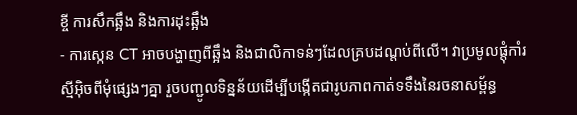ខ្ចី ការសឹកឆ្អឹង និងការដុះឆ្អឹង
- ការស្កេន CT អាចបង្ហាញពីឆ្អឹង និងជាលិកាទន់ៗដែលគ្របដណ្តប់ពីលើ។ វាប្រមូលផ្តុំកាំរស្មីអ៊ិចពីមុំផ្សេងៗគ្នា រួចបញ្ជូលទិន្នន័យដើម្បីបង្កើតជារូបភាពកាត់ទទឹងនៃរចនាសម្ព័ន្ធ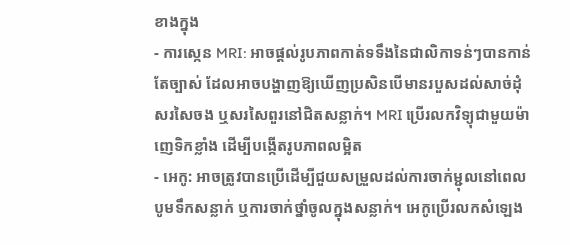ខាងក្នុង
- ការស្កេន MRI: អាចផ្តល់រូបភាពកាត់ទទឹងនៃជាលិកាទន់ៗបានកាន់តែច្បាស់ ដែលអាចបង្ហាញឱ្យឃើញប្រសិនបើមានរបួសដល់សាច់ដុំ សរសៃចង ឬសរសៃពួរនៅជិតសន្លាក់។ MRI ប្រើរលកវិទ្យុជាមួយម៉ាញេទិកខ្លាំង ដើម្បីបង្កើតរូបភាពលម្អិត
- អេកូ: អាចត្រូវបានប្រើដើម្បីជួយសម្រួលដល់ការចាក់ម្ជុលនៅពេលបូមទឹកសន្លាក់ ឬការចាក់ថ្នាំចូលក្នុងសន្លាក់។ អេកូប្រើរលកសំឡេង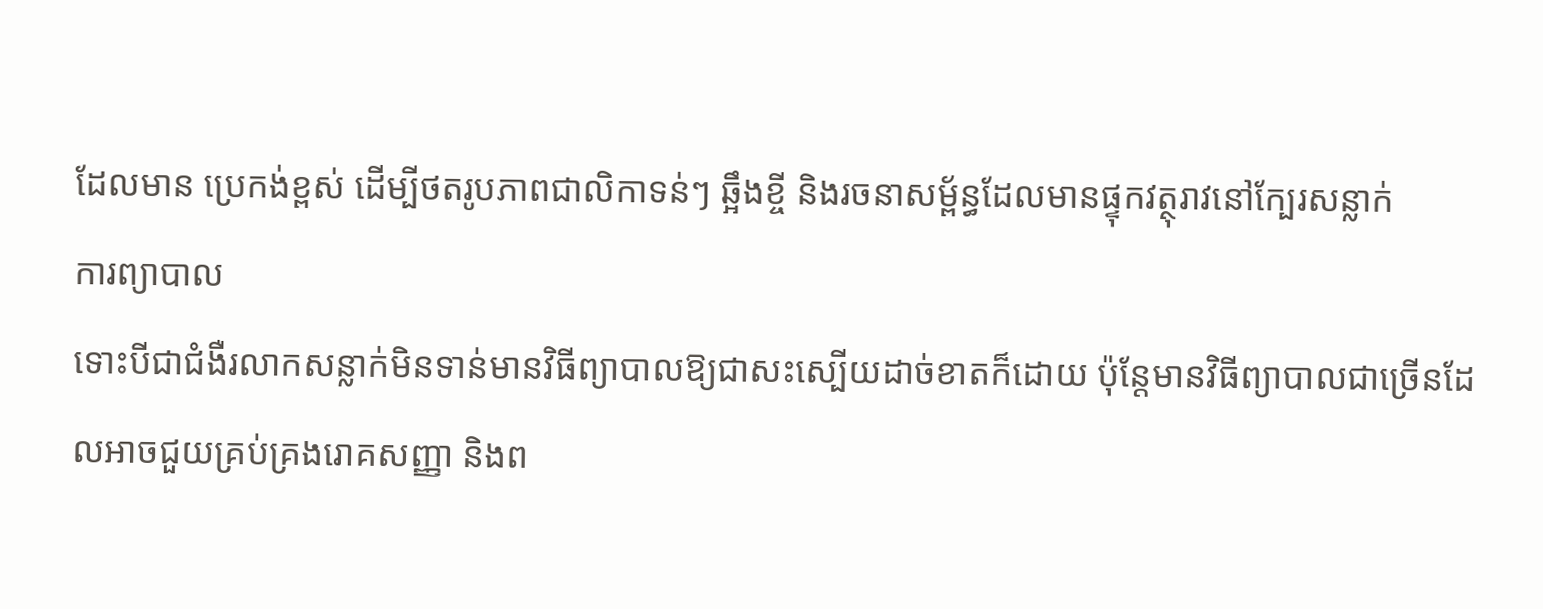ដែលមាន ប្រេកង់ខ្ពស់ ដើម្បីថតរូបភាពជាលិកាទន់ៗ ឆ្អឹងខ្ចី និងរចនាសម្ព័ន្ធដែលមានផ្ទុកវត្ថុរាវនៅក្បែរសន្លាក់
ការព្យាបាល
ទោះបីជាជំងឺរលាកសន្លាក់មិនទាន់មានវិធីព្យាបាលឱ្យជាសះស្បើយដាច់ខាតក៏ដោយ ប៉ុន្តែមានវិធីព្យាបាលជាច្រើនដែលអាចជួយគ្រប់គ្រងរោគសញ្ញា និងព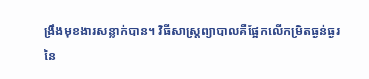ង្រឹងមុខងារសន្លាក់បាន។ វិធីសាស្ត្រព្យាបាលគឺផ្អែកលើកម្រិតធ្ងន់ធ្ងរនៃ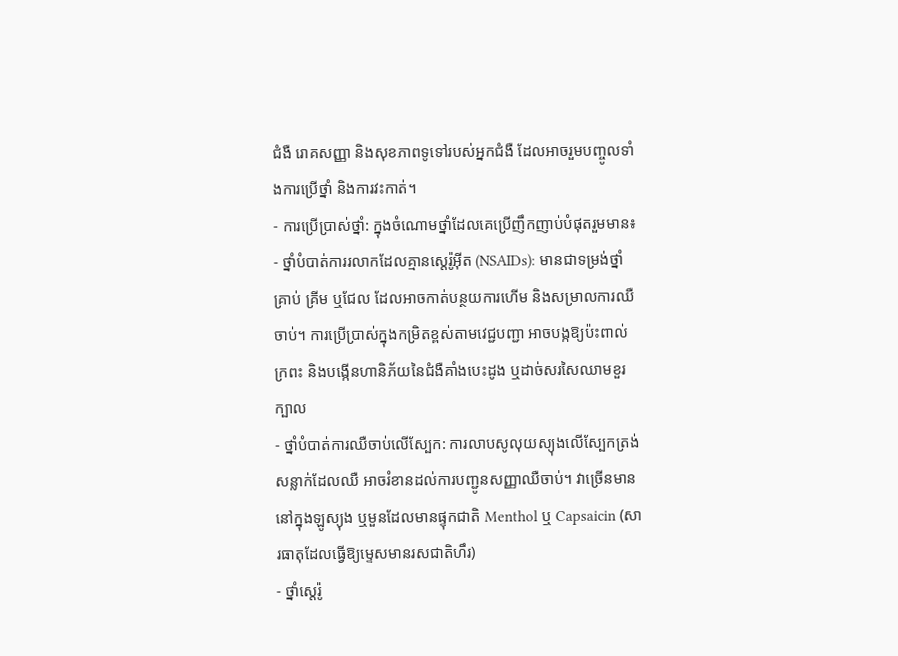ជំងឺ រោគសញ្ញា និងសុខភាពទូទៅរបស់អ្នកជំងឺ ដែលអាចរួមបញ្ចូលទាំងការប្រើថ្នាំ និងការវះកាត់។
- ការប្រើប្រាស់ថ្នាំ: ក្នុងចំណោមថ្នាំដែលគេប្រើញឹកញាប់បំផុតរួមមាន៖
- ថ្នាំបំបាត់ការរលាកដែលគ្មានស្តេរ៉ូអ៊ីត (NSAIDs): មានជាទម្រង់ថ្នាំគ្រាប់ គ្រីម ឬជែល ដែលអាចកាត់បន្ថយការហើម និងសម្រាលការឈឺចាប់។ ការប្រើប្រាស់ក្នុងកម្រិតខ្ពស់តាមវេជ្ជបញ្ជា អាចបង្កឱ្យប៉ះពាល់ក្រពះ និងបង្កើនហានិភ័យនៃជំងឺគាំងបេះដូង ឬដាច់សរសៃឈាមខួរក្បាល
- ថ្នាំបំបាត់ការឈឺចាប់លើស្បែក: ការលាបសូលុយស្យុងលើស្បែកត្រង់សន្លាក់ដែលឈឺ អាចរំខានដល់ការបញ្ជូនសញ្ញាឈឺចាប់។ វាច្រើនមាននៅក្នុងឡូស្យុង ឬមួនដែលមានផ្ទុកជាតិ Menthol ឬ Capsaicin (សារធាតុដែលធ្វើឱ្យម្ទេសមានរសជាតិហឹរ)
- ថ្នាំស្តេរ៉ូ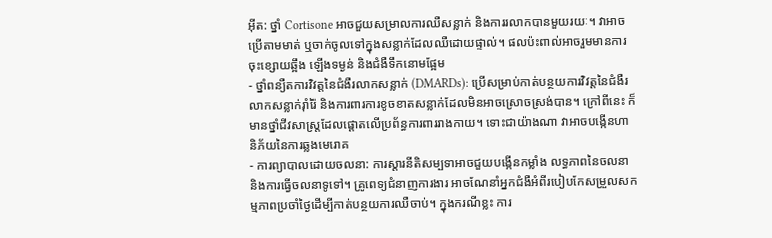អ៊ីត: ថ្នាំ Cortisone អាចជួយសម្រាលការឈឺសន្លាក់ និងការរលាកបានមួយរយៈ។ វាអាចប្រើតាមមាត់ ឬចាក់ចូលទៅក្នុងសន្លាក់ដែលឈឺដោយផ្ទាល់។ ផលប៉ះពាល់អាចរួមមានការចុះខ្សោយឆ្អឹង ឡើងទម្ងន់ និងជំងឺទឹកនោមផ្អែម
- ថ្នាំពន្យឺតការវិវត្តនៃជំងឺរលាកសន្លាក់ (DMARDs): ប្រើសម្រាប់កាត់បន្ថយការវិវត្តនៃជំងឺរលាកសន្លាក់រ៉ាំរ៉ៃ និងការពារការខូចខាតសន្លាក់ដែលមិនអាចស្រោចស្រង់បាន។ ក្រៅពីនេះ ក៏មានថ្នាំជីវសាស្ត្រដែលផ្តោតលើប្រព័ន្ធការពាររាងកាយ។ ទោះជាយ៉ាងណា វាអាចបង្កើនហានិភ័យនៃការឆ្លងមេរោគ
- ការព្យាបាលដោយចលនា: ការស្តារនីតិសម្បទាអាចជួយបង្កើនកម្លាំង លទ្ធភាពនៃចលនា និងការធ្វើចលនាទូទៅ។ គ្រូពេទ្យជំនាញការងារ អាចណែនាំអ្នកជំងឺអំពីរបៀបកែសម្រួលសកម្មភាពប្រចាំថ្ងៃដើម្បីកាត់បន្ថយការឈឺចាប់។ ក្នុងករណីខ្លះ ការ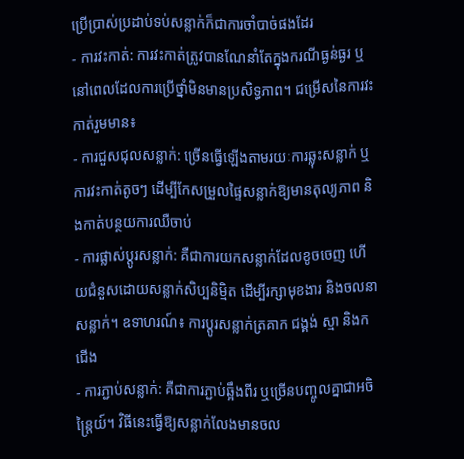ប្រើប្រាស់ប្រដាប់ទប់សន្លាក់ក៏ជាការចាំបាច់ផងដែរ
- ការវះកាត់: ការវះកាត់ត្រូវបានណែនាំតែក្នុងករណីធ្ងន់ធ្ងរ ឬនៅពេលដែលការប្រើថ្នាំមិនមានប្រសិទ្ធភាព។ ជម្រើសនៃការវះកាត់រួមមាន៖
- ការជួសជុលសន្លាក់: ច្រើនធ្វើឡើងតាមរយៈការឆ្លុះសន្លាក់ ឬការវះកាត់តូចៗ ដើម្បីកែសម្រួលផ្ទៃសន្លាក់ឱ្យមានតុល្យភាព និងកាត់បន្ថយការឈឺចាប់
- ការផ្លាស់ប្តូរសន្លាក់: គឺជាការយកសន្លាក់ដែលខូចចេញ ហើយជំនួសដោយសន្លាក់សិប្បនិម្មិត ដើម្បីរក្សាមុខងារ និងចលនាសន្លាក់។ ឧទាហរណ៍៖ ការប្តូរសន្លាក់ត្រគាក ជង្គង់ ស្មា និងកជើង
- ការភ្ជាប់សន្លាក់: គឺជាការភ្ជាប់ឆ្អឹងពីរ ឬច្រើនបញ្ចូលគ្នាជាអចិន្ត្រៃយ៍។ វិធីនេះធ្វើឱ្យសន្លាក់លែងមានចល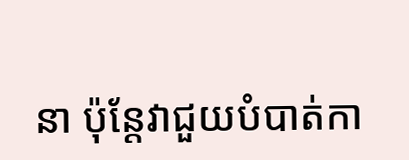នា ប៉ុន្តែវាជួយបំបាត់កា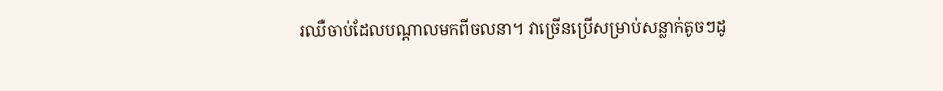រឈឺចាប់ដែលបណ្តាលមកពីចលនា។ វាច្រើនប្រើសម្រាប់សន្លាក់តូចៗដូ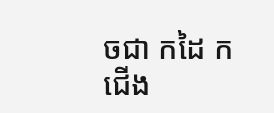ចជា កដៃ កជើង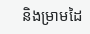និងម្រាមដៃ